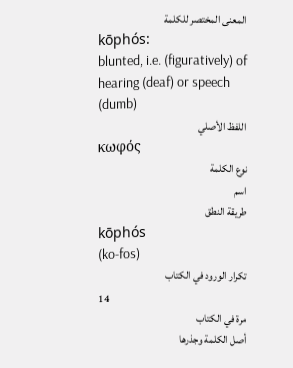المعنى المختصر للكلمة
kōphós:
blunted, i.e. (figuratively) of hearing (deaf) or speech
(dumb)
اللفظ الأصلي
κωφός
نوع الكلمة
اسم
طريقة النطق
kōphós
(ko-fos)
تكرار الورود في الكتاب
14
مرة في الكتاب
أصل الكلمة وجذرها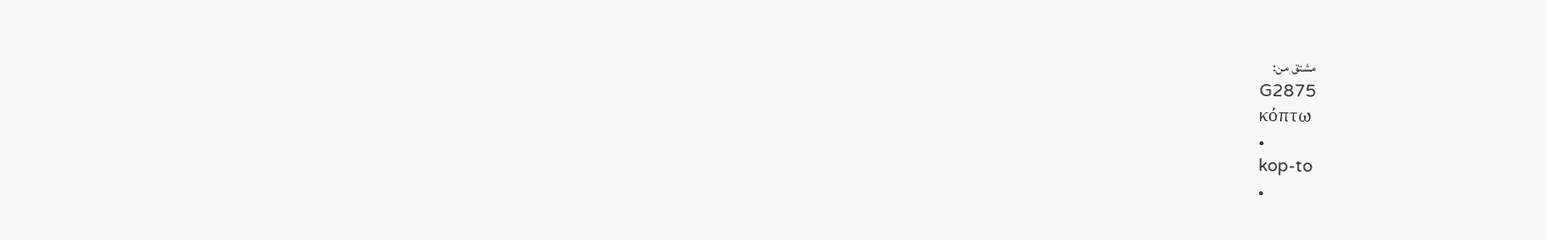مشتق من:
G2875
κόπτω
•
kop-to
•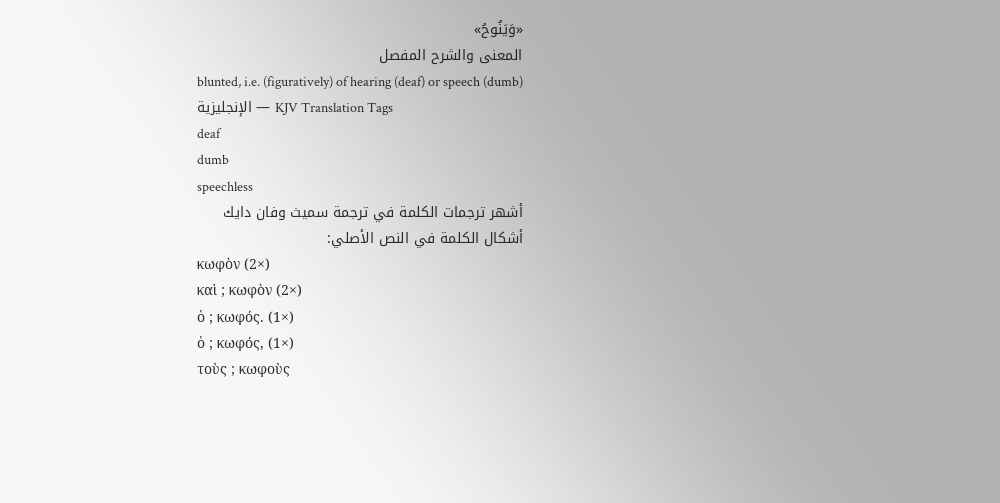«وَيَنُوحُ»
المعنى والشرح المفصل
blunted, i.e. (figuratively) of hearing (deaf) or speech (dumb)
الإنجليزية — KJV Translation Tags
deaf
dumb
speechless
أشهر ترجمات الكلمة في ترجمة سميث وفان دايك
أشكال الكلمة في النص الأصلي:
κωφὸν (2×)
καὶ ; κωφὸν (2×)
ὁ ; κωφός. (1×)
ὁ ; κωφός, (1×)
τοὺς ; κωφοὺς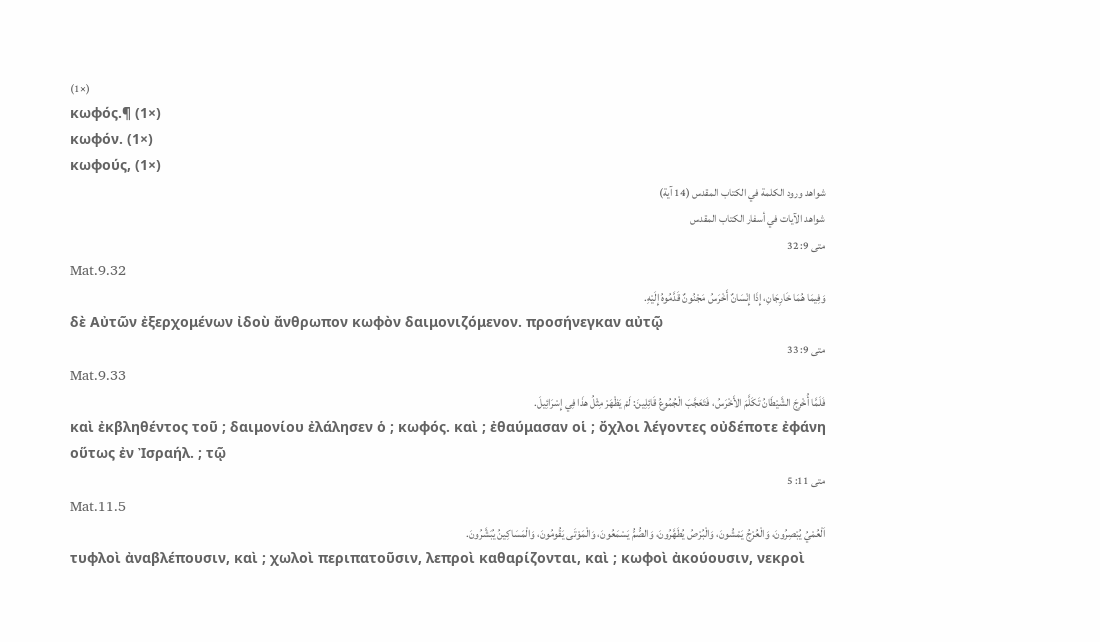(1×)
κωφός.¶ (1×)
κωφόν. (1×)
κωφούς, (1×)
شواهد ورود الكلمة في الكتاب المقدس (14 آية)
شواهد الآيات في أسفار الكتاب المقدس
متى 9: 32
Mat.9.32
وَفِيمَا هُمَا خَارِجَانِ، إِذَا إِنْسَانٌ أَخْرَسُ مَجْنُونٌ قَدَّمُوهُ إِلَيْهِ.
δὲ Αὐτῶν ἐξερχομένων ἰδοὺ ἄνθρωπον κωφὸν δαιμονιζόμενον. προσήνεγκαν αὐτῷ
متى 9: 33
Mat.9.33
فَلَمَّا أُخْرِجَ الشَّيْطَانُ تَكَلَّمَ الأَخْرَسُ، فَتَعَجَّبَ الْجُمُوعُ قَائِلِينَ: لَمْ يَظْهَرْ مِثْلُ هذَا فِي إِسْرَائِيلَ.
καὶ ἐκβληθέντος τοῦ ; δαιμονίου ἐλάλησεν ὁ ; κωφός. καὶ ; ἐθαύμασαν οἱ ; ὄχλοι λέγοντες οὐδέποτε ἐφάνη οὕτως ἐν Ἰσραήλ. ; τῷ
متى 11: 5
Mat.11.5
اَلْعُمْيُ يُبْصِرُونَ، وَالْعُرْجُ يَمْشُونَ، وَالْبُرْصُ يُطَهَّرُونَ، وَالصُّمُّ يَسْمَعُونَ، وَالْمَوْتَى يَقُومُونَ، وَالْمَسَاكِينُ يُبَشَّرُونَ.
τυφλοὶ ἀναβλέπουσιν, καὶ ; χωλοὶ περιπατοῦσιν, λεπροὶ καθαρίζονται, καὶ ; κωφοὶ ἀκούουσιν, νεκροὶ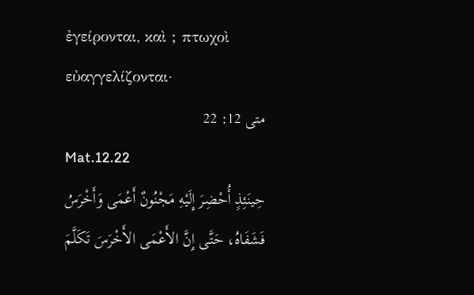ἐγείρονται, καὶ ; πτωχοὶ εὐαγγελίζονται·
متى 12: 22
Mat.12.22
حِينَئِذٍ أُحْضِرَ إِلَيْهِ مَجْنُونٌ أَعْمَى وَأَخْرَسُ فَشَفَاهُ، حَتَّى إِنَّ الأَعْمَى الأَخْرَسَ تَكَلَّمَ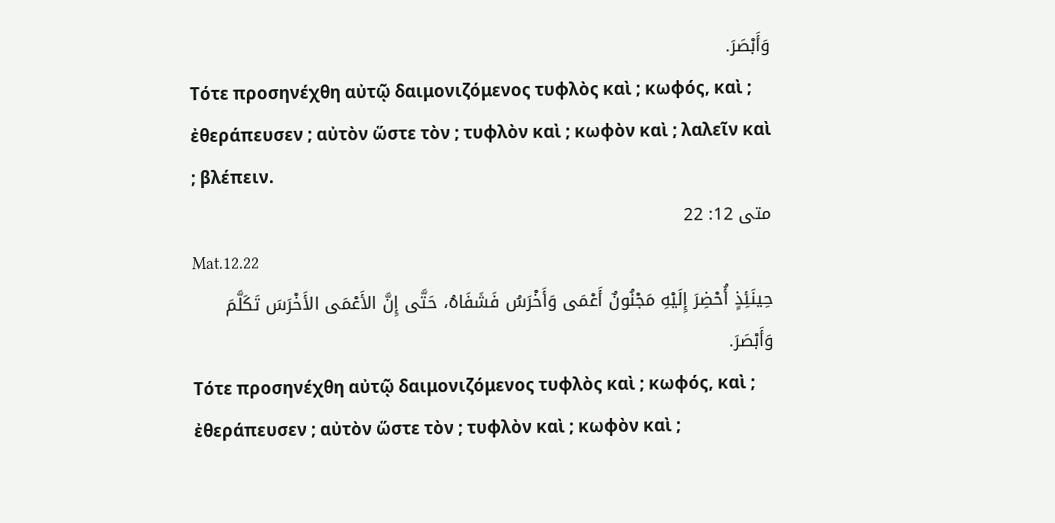وَأَبْصَرَ.
Τότε προσηνέχθη αὐτῷ δαιμονιζόμενος τυφλὸς καὶ ; κωφός, καὶ ; ἐθεράπευσεν ; αὐτὸν ὥστε τὸν ; τυφλὸν καὶ ; κωφὸν καὶ ; λαλεῖν καὶ ; βλέπειν.
متى 12: 22
Mat.12.22
حِينَئِذٍ أُحْضِرَ إِلَيْهِ مَجْنُونٌ أَعْمَى وَأَخْرَسُ فَشَفَاهُ، حَتَّى إِنَّ الأَعْمَى الأَخْرَسَ تَكَلَّمَ وَأَبْصَرَ.
Τότε προσηνέχθη αὐτῷ δαιμονιζόμενος τυφλὸς καὶ ; κωφός, καὶ ; ἐθεράπευσεν ; αὐτὸν ὥστε τὸν ; τυφλὸν καὶ ; κωφὸν καὶ ;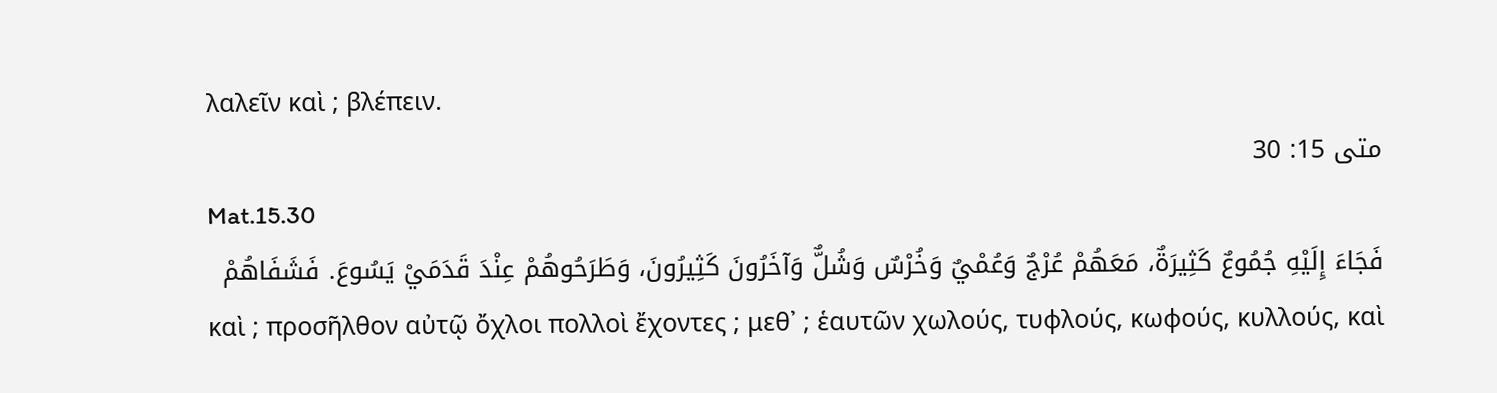λαλεῖν καὶ ; βλέπειν.
متى 15: 30
Mat.15.30
فَجَاءَ إِلَيْهِ جُمُوعٌ كَثِيرَةٌ، مَعَهُمْ عُرْجٌ وَعُمْيٌ وَخُرْسٌ وَشُلٌّ وَآخَرُونَ كَثِيرُونَ، وَطَرَحُوهُمْ عِنْدَ قَدَمَيْ يَسُوعَ. فَشَفَاهُمْ
καὶ ; προσῆλθον αὐτῷ ὄχλοι πολλοὶ ἔχοντες ; μεθ᾽ ; ἑαυτῶν χωλούς, τυφλούς, κωφούς, κυλλούς, καὶ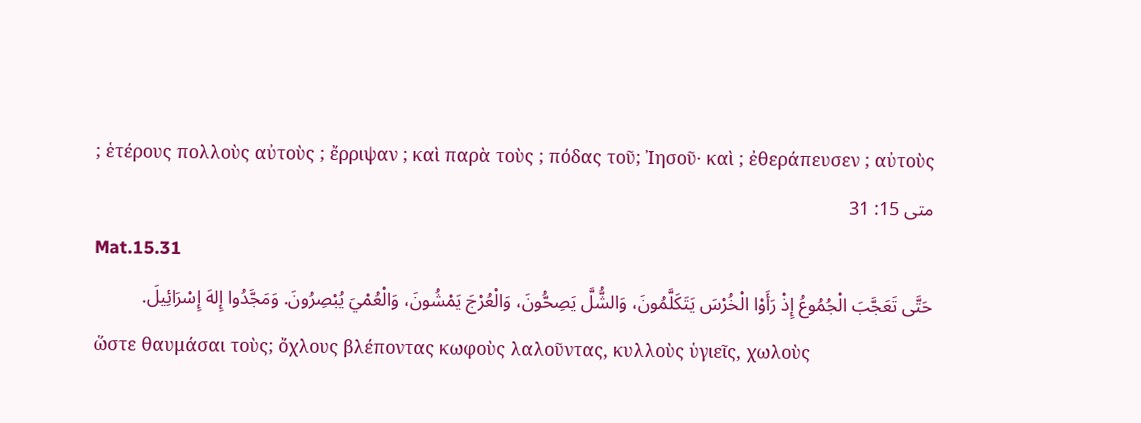; ἑτέρους πολλοὺς αὐτοὺς ; ἔρριψαν ; καὶ παρὰ τοὺς ; πόδας τοῦ; Ἰησοῦ· καὶ ; ἐθεράπευσεν ; αὐτοὺς
متى 15: 31
Mat.15.31
حَتَّى تَعَجَّبَ الْجُمُوعُ إِذْ رَأَوْا الْخُرْسَ يَتَكَلَّمُونَ، وَالشُّلَّ يَصِحُّونَ، وَالْعُرْجَ يَمْشُونَ، وَالْعُمْيَ يُبْصِرُونَ. وَمَجَّدُوا إِلهَ إِسْرَائِيلَ.
ὥστε θαυμάσαι τοὺς; ὄχλους βλέποντας κωφοὺς λαλοῦντας, κυλλοὺς ὑγιεῖς, χωλοὺς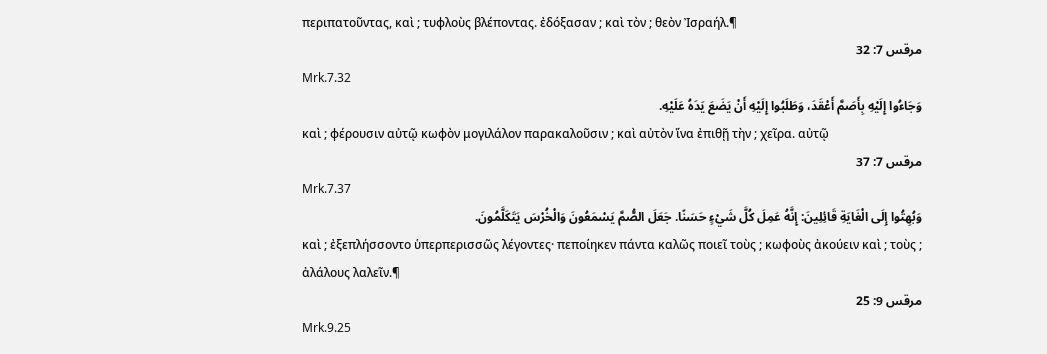περιπατοῦντας, καὶ ; τυφλοὺς βλέποντας. ἐδόξασαν ; καὶ τὸν ; θεὸν Ἰσραήλ.¶
مرقس 7: 32
Mrk.7.32
وَجَاءُوا إِلَيْهِ بِأَصَمَّ أَعْقَدَ، وَطَلَبُوا إِلَيْهِ أَنْ يَضَعَ يَدَهُ عَلَيْهِ.
καὶ ; φέρουσιν αὐτῷ κωφὸν μογιλάλον παρακαλοῦσιν ; καὶ αὐτὸν ἵνα ἐπιθῇ τὴν ; χεῖρα. αὐτῷ
مرقس 7: 37
Mrk.7.37
وَبُهِتُوا إِلَى الْغَايَةِ قَائِلِينَ: إِنَّهُ عَمِلَ كُلَّ شَيْءٍ حَسَنًا. جَعَلَ الصُّمَّ يَسْمَعُونَ وَالْخُرْسَ يَتَكَلَّمُونَ.
καὶ ; ἐξεπλήσσοντο ὑπερπερισσῶς λέγοντες· πεποίηκεν πάντα καλῶς ποιεῖ τοὺς ; κωφοὺς ἀκούειν καὶ ; τοὺς ; ἀλάλους λαλεῖν.¶
مرقس 9: 25
Mrk.9.25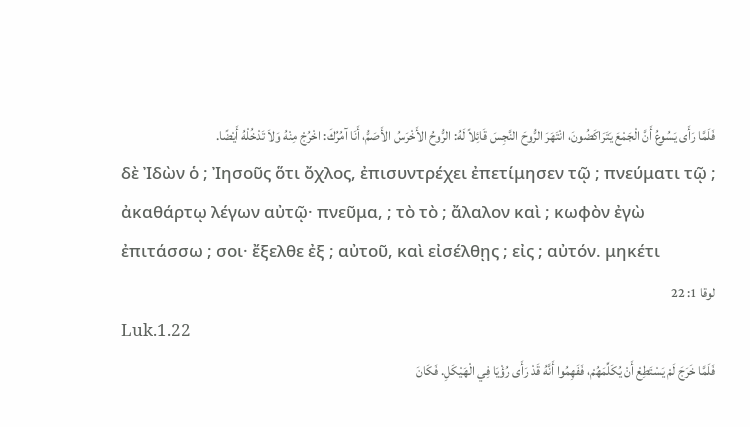فَلَمَّا رَأَى يَسُوعُ أَنَّ الْجَمْعَ يَتَرَاكَضُونَ، انْتَهَرَ الرُّوحَ النَّجِسَ قَائِلاً لَهُ: الرُّوحُ الأَخْرَسُ الأَصَمُّ، أَنَا آمُرُكَ: اخْرُجْ مِنْهُ وَلاَ تَدْخُلْهُ أَيْضًا.
δὲ Ἰδὼν ὁ ; Ἰησοῦς ὅτι ὄχλος, ἐπισυντρέχει ἐπετίμησεν τῷ ; πνεύματι τῷ ; ἀκαθάρτῳ λέγων αὐτῷ· πνεῦμα, ; τὸ τὸ ; ἄλαλον καὶ ; κωφὸν ἐγὼ ἐπιτάσσω ; σοι· ἔξελθε ἐξ ; αὐτοῦ, καὶ εἰσέλθῃς ; εἰς ; αὐτόν. μηκέτι
لوقا 1: 22
Luk.1.22
فَلَمَّا خَرَجَ لَمْ يَسْتَطِعْ أَنْ يُكَلِّمَهُمْ، فَفَهِمُوا أَنَّهُ قَدْ رَأَى رُؤْيَا فِي الْهَيْكَلِ. فَكَانَ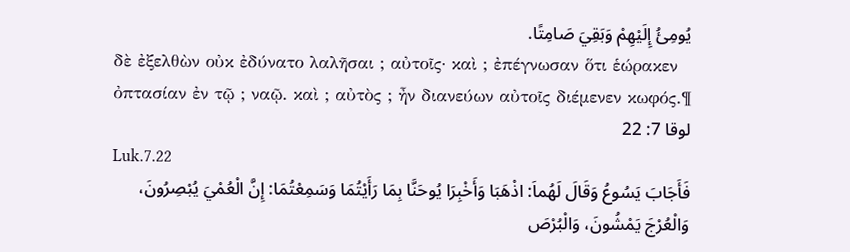يُومِئُ إِلَيْهِمْ وَبَقِيَ صَامِتًا.
δὲ ἐξελθὼν οὐκ ἐδύνατο λαλῆσαι ; αὐτοῖς· καὶ ; ἐπέγνωσαν ὅτι ἑώρακεν ὀπτασίαν ἐν τῷ ; ναῷ. καὶ ; αὐτὸς ; ἦν διανεύων αὐτοῖς διέμενεν κωφός.¶
لوقا 7: 22
Luk.7.22
فَأَجَابَ يَسُوعُ وَقَالَ لَهُماَ: اذْهَبَا وَأَخْبِرَا يُوحَنَّا بِمَا رَأَيْتُمَا وَسَمِعْتُمَا: إِنَّ الْعُمْيَ يُبْصِرُونَ، وَالْعُرْجَ يَمْشُونَ، وَالْبُرْصَ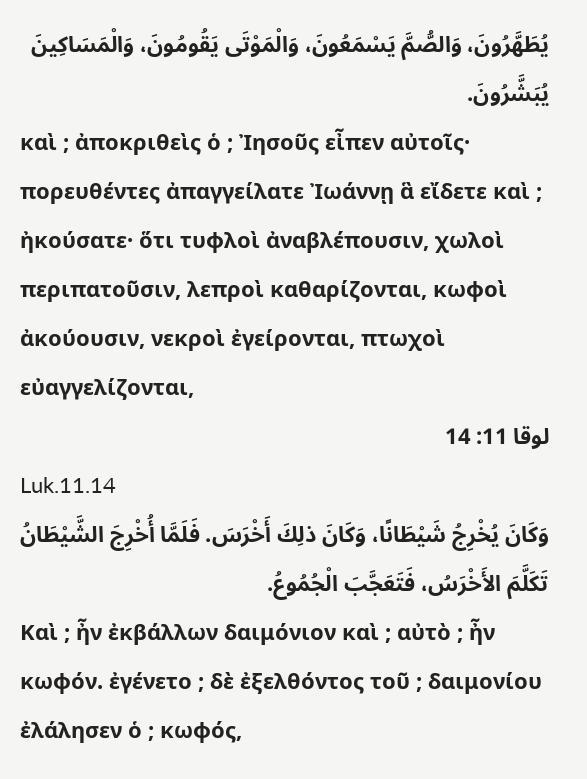يُطَهَّرُونَ، وَالصُّمَّ يَسْمَعُونَ، وَالْمَوْتَى يَقُومُونَ، وَالْمَسَاكِينَ يُبَشَّرُونَ.
καὶ ; ἀποκριθεὶς ὁ ; Ἰησοῦς εἶπεν αὐτοῖς· πορευθέντες ἀπαγγείλατε Ἰωάννῃ ἃ εἴδετε καὶ ; ἠκούσατε· ὅτι τυφλοὶ ἀναβλέπουσιν, χωλοὶ περιπατοῦσιν, λεπροὶ καθαρίζονται, κωφοὶ ἀκούουσιν, νεκροὶ ἐγείρονται, πτωχοὶ εὐαγγελίζονται,
لوقا 11: 14
Luk.11.14
وَكَانَ يُخْرِجُ شَيْطَانًا، وَكَانَ ذلِكَ أَخْرَسَ. فَلَمَّا أُخْرِجَ الشَّيْطَانُ تَكَلَّمَ الأَخْرَسُ، فَتَعَجَّبَ الْجُمُوعُ.
Καὶ ; ἦν ἐκβάλλων δαιμόνιον καὶ ; αὐτὸ ; ἦν κωφόν. ἐγένετο ; δὲ ἐξελθόντος τοῦ ; δαιμονίου ἐλάλησεν ὁ ; κωφός,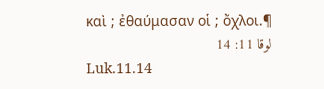καὶ ; ἐθαύμασαν οἱ ; ὄχλοι.¶
لوقا 11: 14
Luk.11.14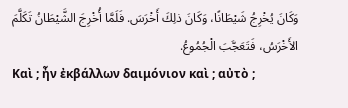وَكَانَ يُخْرِجُ شَيْطَانًا، وَكَانَ ذلِكَ أَخْرَسَ. فَلَمَّا أُخْرِجَ الشَّيْطَانُ تَكَلَّمَ الأَخْرَسُ، فَتَعَجَّبَ الْجُمُوعُ.
Καὶ ; ἦν ἐκβάλλων δαιμόνιον καὶ ; αὐτὸ ;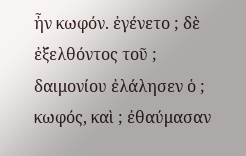ἦν κωφόν. ἐγένετο ; δὲ ἐξελθόντος τοῦ ; δαιμονίου ἐλάλησεν ὁ ; κωφός, καὶ ; ἐθαύμασαν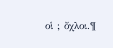οἱ ; ὄχλοι.¶